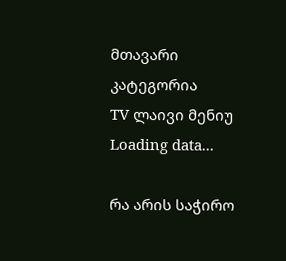მთავარი
კატეგორია
TV ლაივი მენიუ
Loading data...

რა არის საჭირო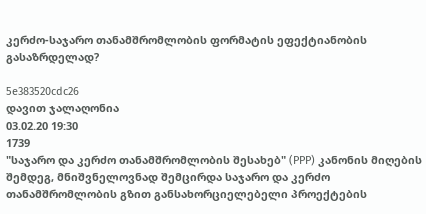კერძო-საჯარო თანამშრომლობის ფორმატის ეფექტიანობის გასაზრდელად?

5e383520cdc26
დავით ჯალაღონია
03.02.20 19:30
1739
"საჯარო და კერძო თანამშრომლობის შესახებ" (PPP) კანონის მიღების შემდეგ, მნიშვნელოვნად შემცირდა საჯარო და კერძო თანამშრომლობის გზით განსახორციელებელი პროექტების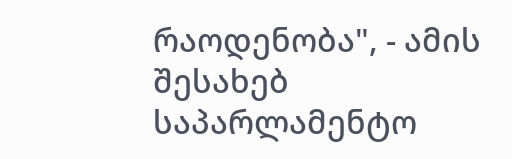რაოდენობა", - ამის შესახებ საპარლამენტო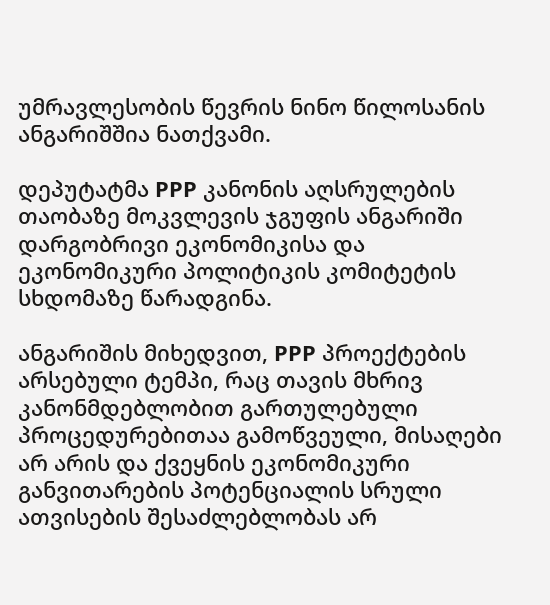უმრავლესობის წევრის ნინო წილოსანის ანგარიშშია ნათქვამი.

დეპუტატმა PPP კანონის აღსრულების თაობაზე მოკვლევის ჯგუფის ანგარიში დარგობრივი ეკონომიკისა და ეკონომიკური პოლიტიკის კომიტეტის სხდომაზე წარადგინა.

ანგარიშის მიხედვით, PPP პროექტების არსებული ტემპი, რაც თავის მხრივ კანონმდებლობით გართულებული პროცედურებითაა გამოწვეული, მისაღები არ არის და ქვეყნის ეკონომიკური განვითარების პოტენციალის სრული ათვისების შესაძლებლობას არ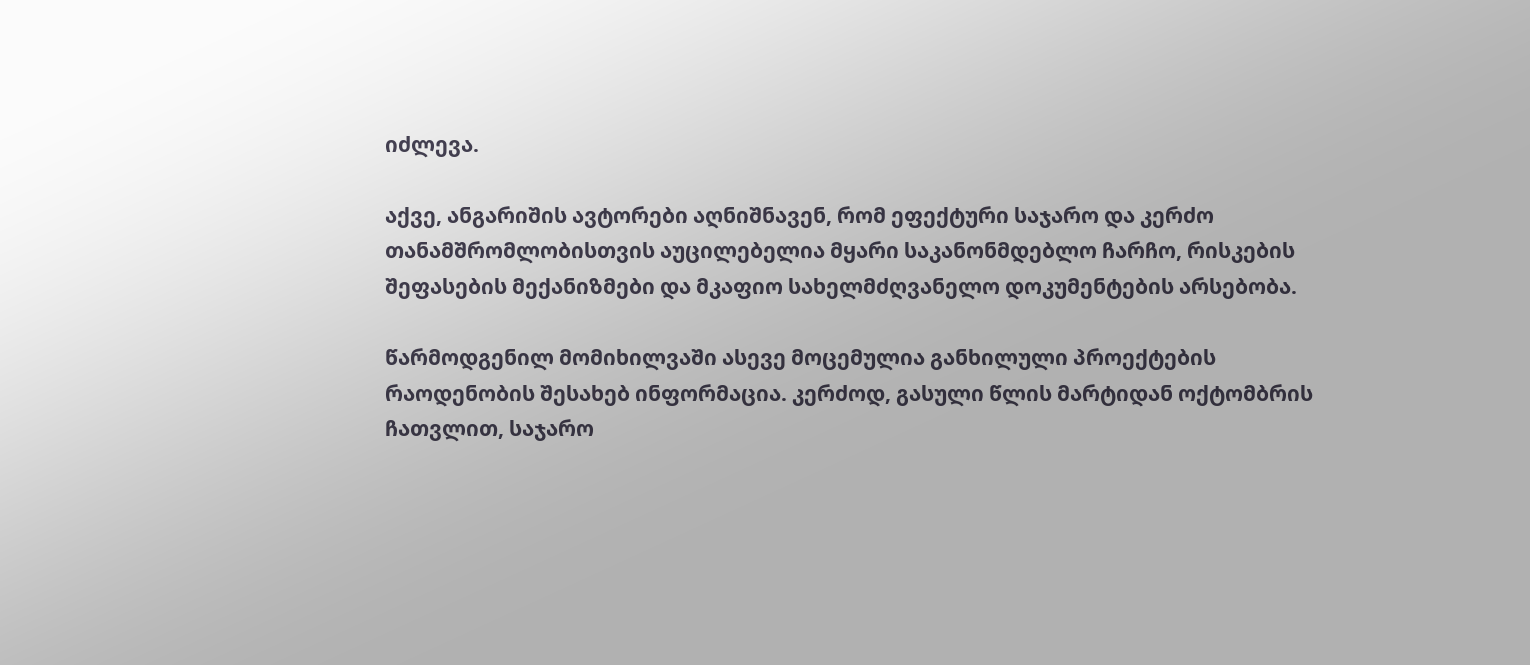იძლევა.

აქვე, ანგარიშის ავტორები აღნიშნავენ, რომ ეფექტური საჯარო და კერძო თანამშრომლობისთვის აუცილებელია მყარი საკანონმდებლო ჩარჩო, რისკების შეფასების მექანიზმები და მკაფიო სახელმძღვანელო დოკუმენტების არსებობა.

წარმოდგენილ მომიხილვაში ასევე მოცემულია განხილული პროექტების რაოდენობის შესახებ ინფორმაცია. კერძოდ, გასული წლის მარტიდან ოქტომბრის ჩათვლით, საჯარო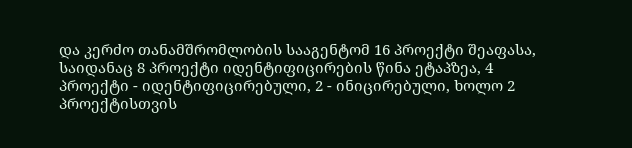და კერძო თანამშრომლობის სააგენტომ 16 პროექტი შეაფასა, საიდანაც 8 პროექტი იდენტიფიცირების წინა ეტაპზეა, 4 პროექტი - იდენტიფიცირებული, 2 - ინიცირებული, ხოლო 2 პროექტისთვის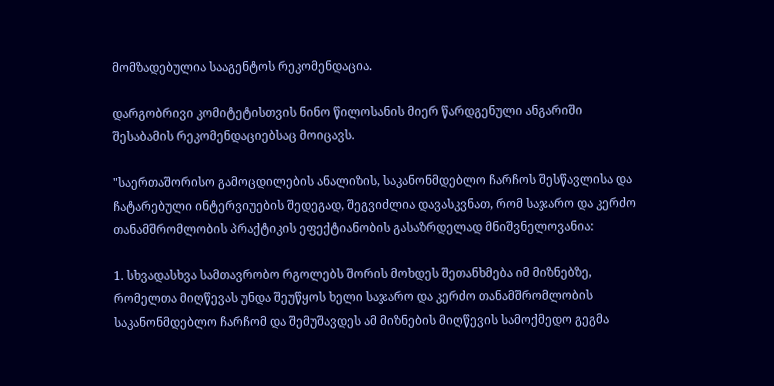მომზადებულია სააგენტოს რეკომენდაცია.

დარგობრივი კომიტეტისთვის ნინო წილოსანის მიერ წარდგენული ანგარიში შესაბამის რეკომენდაციებსაც მოიცავს.

"საერთაშორისო გამოცდილების ანალიზის, საკანონმდებლო ჩარჩოს შესწავლისა და ჩატარებული ინტერვიუების შედეგად, შეგვიძლია დავასკვნათ, რომ საჯარო და კერძო თანამშრომლობის პრაქტიკის ეფექტიანობის გასაზრდელად მნიშვნელოვანია:

1. სხვადასხვა სამთავრობო რგოლებს შორის მოხდეს შეთანხმება იმ მიზნებზე, რომელთა მიღწევას უნდა შეუწყოს ხელი საჯარო და კერძო თანამშრომლობის საკანონმდებლო ჩარჩომ და შემუშავდეს ამ მიზნების მიღწევის სამოქმედო გეგმა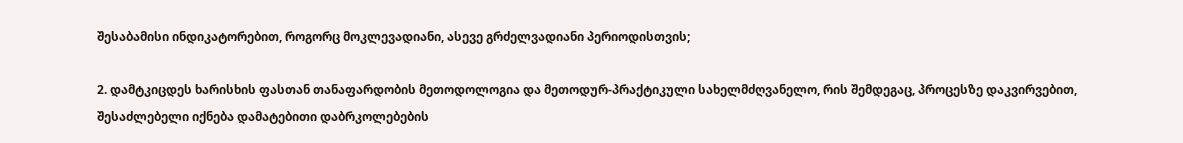შესაბამისი ინდიკატორებით, როგორც მოკლევადიანი, ასევე გრძელვადიანი პერიოდისთვის;

2. დამტკიცდეს ხარისხის ფასთან თანაფარდობის მეთოდოლოგია და მეთოდურ-პრაქტიკული სახელმძღვანელო, რის შემდეგაც, პროცესზე დაკვირვებით, შესაძლებელი იქნება დამატებითი დაბრკოლებების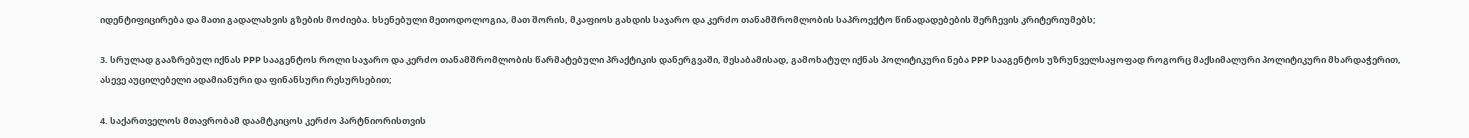იდენტიფიცირება და მათი გადალახვის გზების მოძიება. ხსენებული მეთოდოლოგია, მათ შორის, მკაფიოს გახდის საჯარო და კერძო თანამშრომლობის საპროექტო წინადადებების შერჩევის კრიტერიუმებს;

3. სრულად გააზრებულ იქნას PPP სააგენტოს როლი საჯარო და კერძო თანამშრომლობის წარმატებული პრაქტიკის დანერგვაში, შესაბამისად, გამოხატულ იქნას პოლიტიკური ნება PPP სააგენტოს უზრუნველსაყოფად როგორც მაქსიმალური პოლიტიკური მხარდაჭერით, ასევე აუცილებელი ადამიანური და ფინანსური რესურსებით;

4. საქართველოს მთავრობამ დაამტკიცოს კერძო პარტნიორისთვის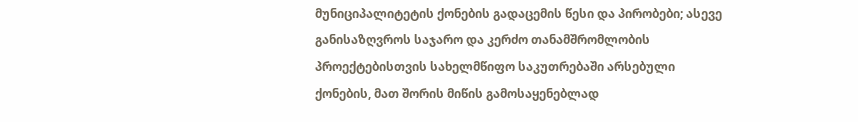მუნიციპალიტეტის ქონების გადაცემის წესი და პირობები; ასევე განისაზღვროს საჯარო და კერძო თანამშრომლობის პროექტებისთვის სახელმწიფო საკუთრებაში არსებული ქონების, მათ შორის მიწის გამოსაყენებლად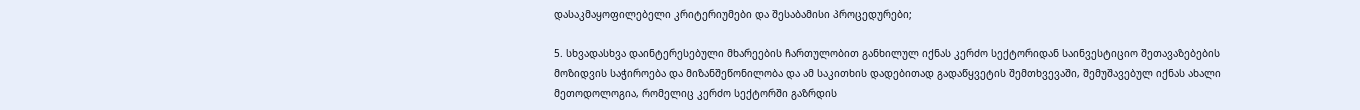დასაკმაყოფილებელი კრიტერიუმები და შესაბამისი პროცედურები;

5. სხვადასხვა დაინტერესებული მხარეების ჩართულობით განხილულ იქნას კერძო სექტორიდან საინვესტიციო შეთავაზებების მოზიდვის საჭიროება და მიზანშეწონილობა და ამ საკითხის დადებითად გადაწყვეტის შემთხვევაში, შემუშავებულ იქნას ახალი მეთოდოლოგია, რომელიც კერძო სექტორში გაზრდის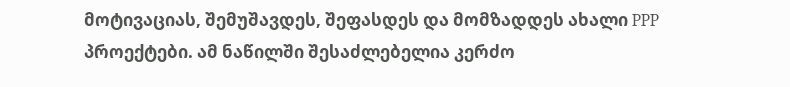მოტივაციას, შემუშავდეს, შეფასდეს და მომზადდეს ახალი PPP პროექტები. ამ ნაწილში შესაძლებელია კერძო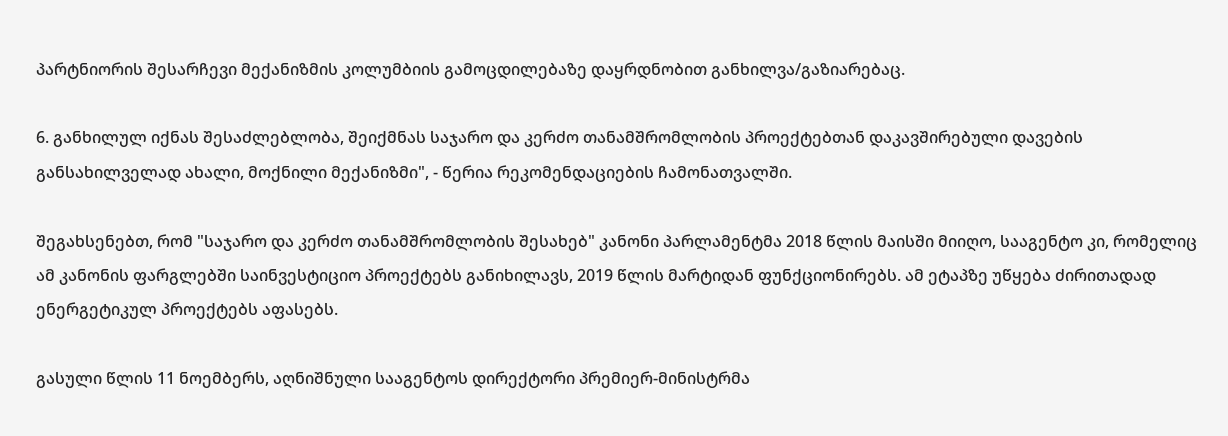პარტნიორის შესარჩევი მექანიზმის კოლუმბიის გამოცდილებაზე დაყრდნობით განხილვა/გაზიარებაც.

6. განხილულ იქნას შესაძლებლობა, შეიქმნას საჯარო და კერძო თანამშრომლობის პროექტებთან დაკავშირებული დავების განსახილველად ახალი, მოქნილი მექანიზმი", - წერია რეკომენდაციების ჩამონათვალში.

შეგახსენებთ, რომ "საჯარო და კერძო თანამშრომლობის შესახებ" კანონი პარლამენტმა 2018 წლის მაისში მიიღო, სააგენტო კი, რომელიც ამ კანონის ფარგლებში საინვესტიციო პროექტებს განიხილავს, 2019 წლის მარტიდან ფუნქციონირებს. ამ ეტაპზე უწყება ძირითადად ენერგეტიკულ პროექტებს აფასებს.

გასული წლის 11 ნოემბერს, აღნიშნული სააგენტოს დირექტორი პრემიერ-მინისტრმა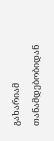გახარიამ თანამდებობიდან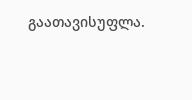გაათავისუფლა.